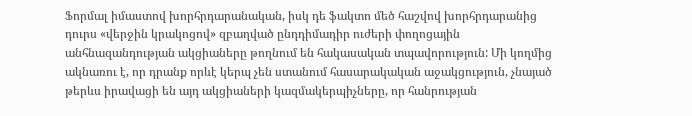Ֆորմալ իմաստով խորհրդարանական, իսկ դե ֆակտո մեծ հաշվով խորհրդարանից դուրս «վերջին կրակոցով» զբաղված ընդդիմադիր ուժերի փողոցային անհնազանդության ակցիաները թողնում են հակասական տպավորություն: Մի կողմից ակնառու է, որ դրանք որևէ կերպ չեն ստանում հասարակական աջակցություն, չնայած թերևս իրավացի են այդ ակցիաների կազմակերպիչները, որ հանրության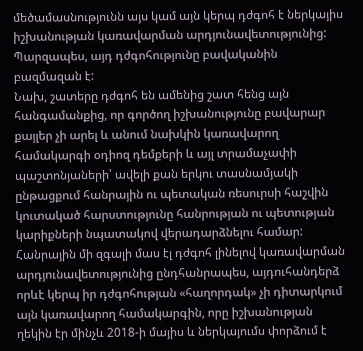մեծամասնությունն այս կամ այն կերպ դժգոհ է ներկայիս իշխանության կառավարման արդյունավետությունից: Պարզապես, այդ դժգոհությունը բավականին բազմազան է:
Նախ, շատերը դժգոհ են ամենից շատ հենց այն հանգամանքից, որ գործող իշխանությունը բավարար քայլեր չի արել և անում նախկին կառավարող համակարգի օդիոզ դեմքերի և այլ տրամաչափի պաշտոնյաների՝ ավելի քան երկու տասնամյակի ընթացքում հանրային ու պետական ռեսուրսի հաշվին կուտակած հարստությունը հանրության ու պետության կարիքների նպատակով վերադարձնելու համար: Հանրային մի զգալի մաս էլ դժգոհ լինելով կառավարման արդյունավետությունից ընդհանրապես, այդուհանդերձ որևէ կերպ իր դժգոհության «հաղորդակ» չի դիտարկում այն կառավարող համակարգին, որը իշխանության ղեկին էր մինչև 2018-ի մայիս և ներկայումս փորձում է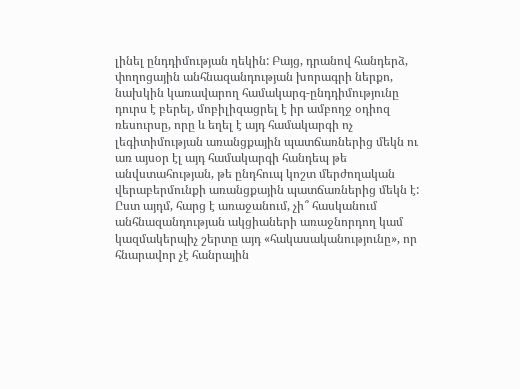լինել ընդդիմության ղեկին: Բայց, դրանով հանդերձ, փողոցային անհնազանդության խորագրի ներքո, նախկին կառավարող համակարգ-ընդդիմությունը դուրս է բերել, մոբիլիզացրել է իր ամբողջ օդիոզ ռեսուրսը, որը և եղել է այդ համակարգի ոչ լեգիտիմության առանցքային պատճառներից մեկն ու առ այսօր էլ այդ համակարգի հանդեպ թե անվստահության, թե ընդհուպ կոշտ մերժողական վերաբերմունքի առանցքային պատճառներից մեկն է: Ըստ այդմ, հարց է առաջանում, չի՞ հասկանում անհնազանդության ակցիաների առաջնորդող կամ կազմակերպիչ շերտը այդ «հակասականությունը», որ հնարավոր չէ հանրային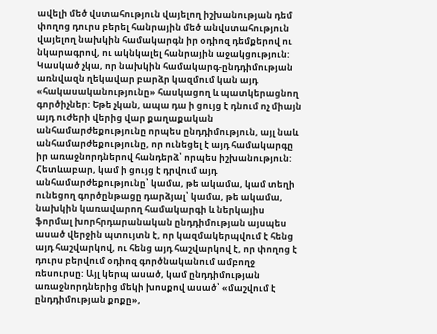ավելի մեծ վստահություն վայելող իշխանության դեմ փողոց դուրս բերել հանրային մեծ անվստահություն վայելող նախկին համակարգն իր օդիոզ դեմքերով ու նկարագրով, ու ակնկալել հանրային աջակցություն:
Կասկած չկա, որ նախկին համակարգ-ընդդիմության առնվազն ղեկավար բարձր կազմում կան այդ «հակասականությունը» հասկացող և պատկերացնող գործիչներ: Եթե չկան, ապա դա ի ցույց է դնում ոչ միայն այդ ուժերի վերից վար քաղաքական անհամարժեքությունը որպես ընդդիմություն, այլ նաև անհամարժեքությունը, որ ունեցել է այդ համակարգը իր առաջնորդներով հանդերձ՝ որպես իշխանություն:
Հետևաբար, կամ ի ցույց է դրվում այդ անհամարժեքությունը՝ կամա, թե ակամա, կամ տեղի ունեցող գործընթացը դարձյալ՝ կամա, թե ակամա, նախկին կառավարող համակարգի և ներկայիս ֆորմալ խորհրդարանական ընդդիմության այսպես ասած վերջին պտույտն է, որ կազմակերպվում է հենց այդ հաշվարկով, ու հենց այդ հաշվարկով է, որ փողոց է դուրս բերվում օդիոզ գործնականում ամբողջ ռեսուրսը: Այլ կերպ ասած, կամ ընդդիմության առաջնորդներից մեկի խոսքով ասած՝ «մաշվում է ընդդիմության քոքը»,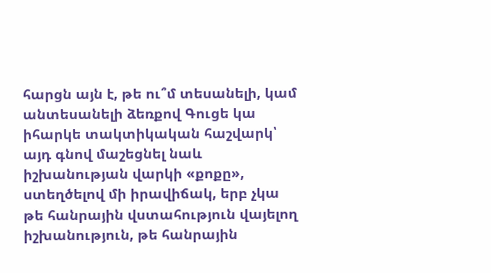հարցն այն է, թե ու՞մ տեսանելի, կամ անտեսանելի ձեռքով Գուցե կա իհարկե տակտիկական հաշվարկ՝ այդ գնով մաշեցնել նաև իշխանության վարկի «քոքը», ստեղծելով մի իրավիճակ, երբ չկա թե հանրային վստահություն վայելող իշխանություն, թե հանրային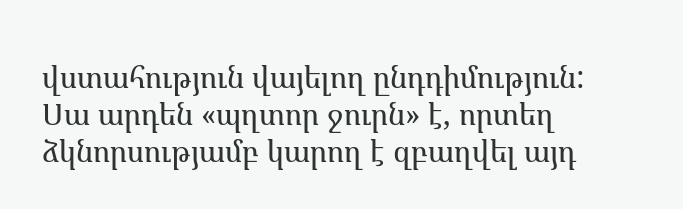վստահություն վայելող ընդդիմություն: Սա արդեն «պղտոր ջուրն» է, որտեղ ձկնորսությամբ կարող է զբաղվել այդ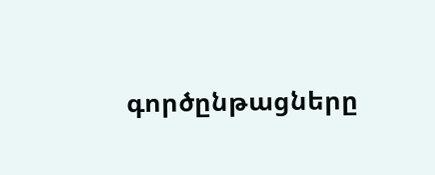գործընթացները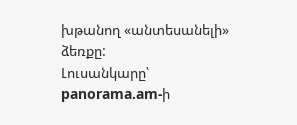խթանող «անտեսանելի» ձեռքը:
Լուսանկարը՝ panorama.am-ի